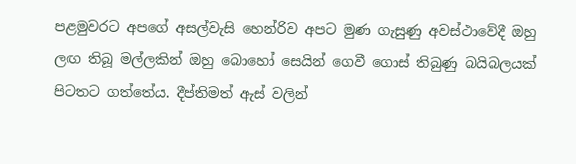පළමුවරට අපගේ අසල්වැසි හෙන්රිව අපට මුණ ගැසුණු අවස්ථාවේදී ඔහු ලඟ තිබූ මල්ලකින් ඔහු බොහෝ සෙයින් ගෙවී ගොස් තිබුණු බයිබලයක් පිටතට ගත්තේය. දීප්තිමත් ඇස් වලින්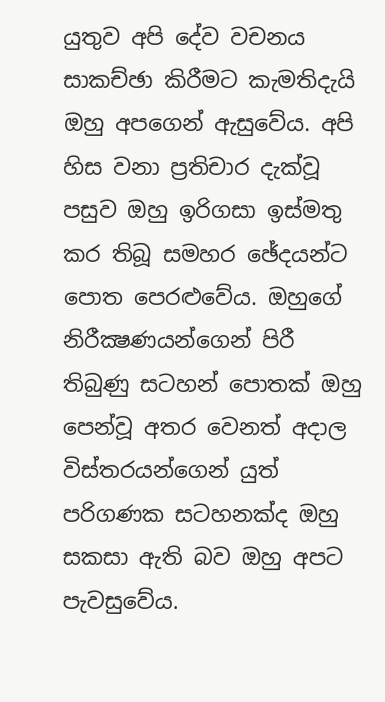යුතුව අපි දේව වචනය සාකච්ඡා කිරීමට කැමතිදැයි ඔහු අපගෙන් ඇසුවේය. අපි හිස වනා ප්‍රතිචාර දැක්වූ පසුව ඔහු ඉරිගසා ඉස්මතු කර තිබූ සමහර ඡේදයන්ට පොත පෙරළුවේය. ඔහුගේ නිරීක්‍ෂණයන්ගෙන් පිරී තිබුණු සටහන් පොතක් ඔහු පෙන්වූ අතර වෙනත් අදාල විස්තරයන්ගෙන් යුත් පරිගණක සටහනක්ද ඔහු සකසා ඇති බව ඔහු අපට පැවසුවේය.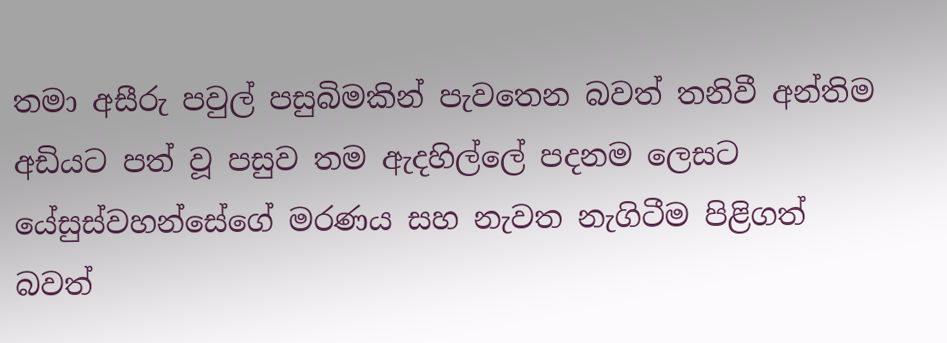තමා අසීරු පවුල් පසුබිමකින් පැවතෙන බවත් තනිවී අන්තිම අඩියට පත් වූ පසුව තම ඇදහිල්ලේ පදනම ලෙසට යේසුස්වහන්සේගේ මරණය සහ නැවත නැගිටීම පිළිගත් බවත්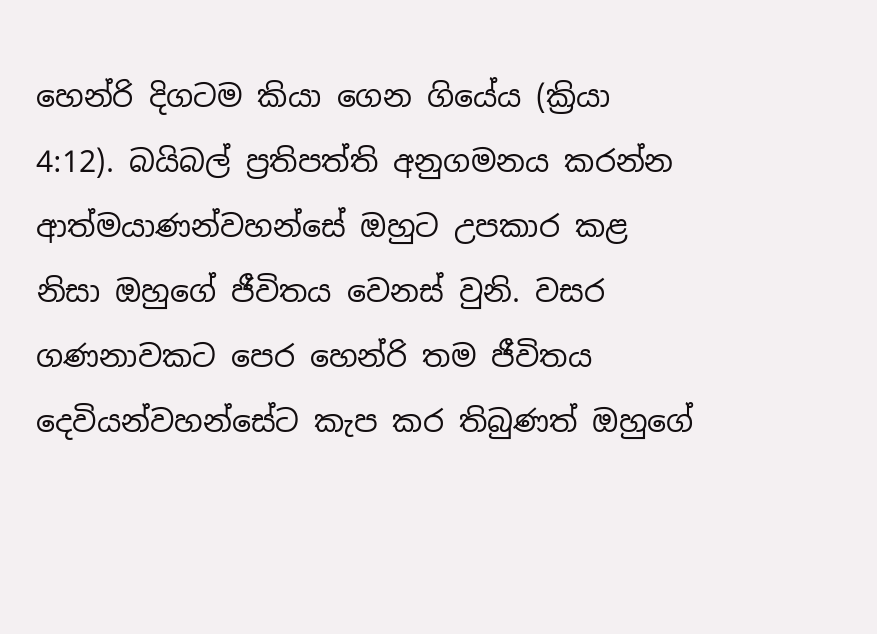හෙන්රි දිගටම කියා ගෙන ගියේය (ක්‍රියා 4:12). බයිබල් ප්‍රතිපත්ති අනුගමනය කරන්න ආත්මයාණන්වහන්සේ ඔහුට උපකාර කළ නිසා ඔහුගේ ජීවිතය වෙනස් වුනි. වසර ගණනාවකට පෙර හෙන්රි තම ජීවිතය දෙවියන්වහන්සේට කැප කර තිබුණත් ඔහුගේ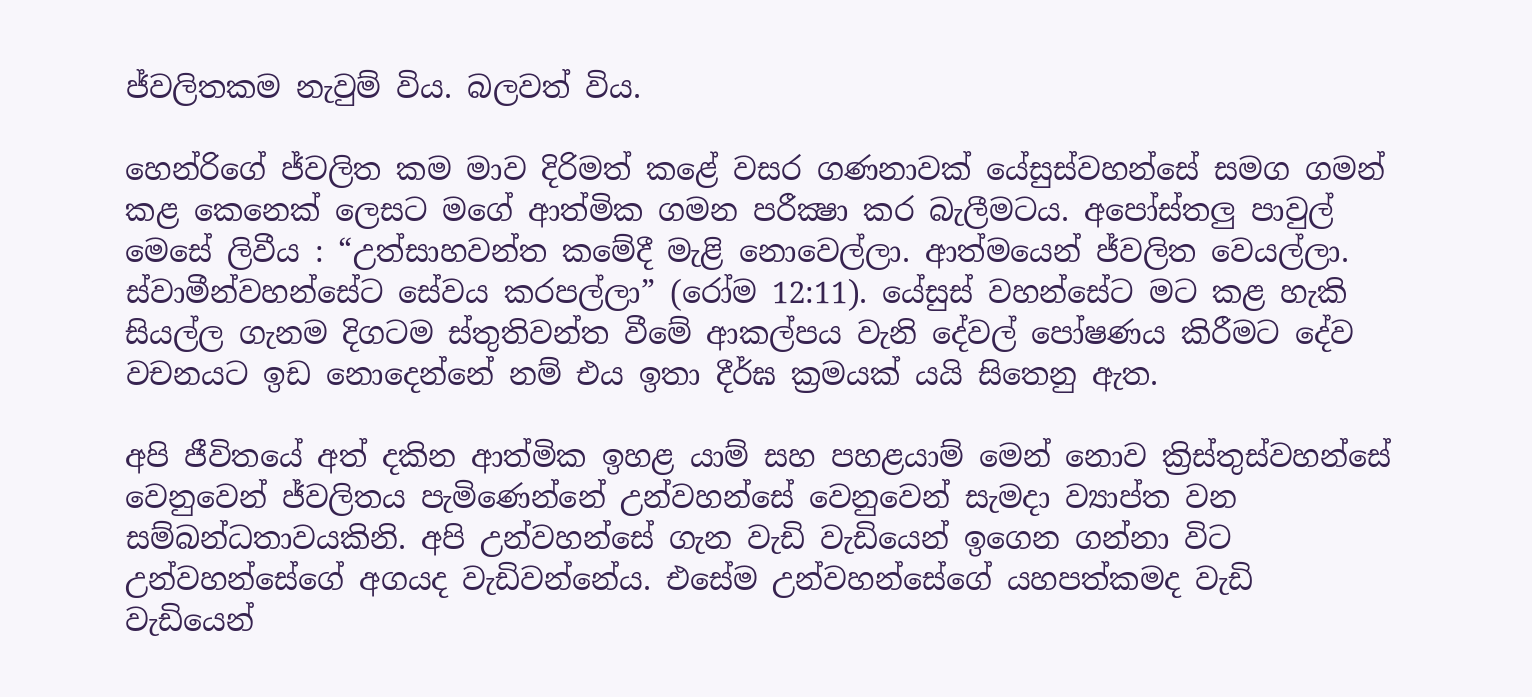ජ්වලිතකම නැවුම් විය. බලවත් විය.

හෙන්රිගේ ජ්වලිත කම මාව දිරිමත් කළේ වසර ගණනාවක් යේසුස්වහන්සේ සමග ගමන් කළ කෙනෙක් ලෙසට මගේ ආත්මික ගමන පරීක්‍ෂා කර බැලීමටය. අපෝස්තලු පාවුල් මෙසේ ලිවීය : “උත්සාහවන්ත කමේදී මැළි නොවෙල්ලා. ආත්මයෙන් ජ්වලිත වෙයල්ලා. ස්වාමීන්වහන්සේට සේවය කරපල්ලා” (රෝම 12:11). යේසුස් වහන්සේට මට කළ හැකි සියල්ල ගැනම දිගටම ස්තුතිවන්ත වීමේ ආකල්පය වැනි දේවල් පෝෂණය කිරීමට දේව වචනයට ඉඩ නොදෙන්නේ නම් එය ඉතා දීර්ඝ ක්‍රමයක් යයි සිතෙනු ඇත.

අපි ජීවිතයේ අත් දකින ආත්මික ඉහළ යාම් සහ පහළයාම් මෙන් නොව ක්‍රිස්තුස්වහන්සේ වෙනුවෙන් ජ්වලිතය පැමිණෙන්නේ උන්වහන්සේ වෙනුවෙන් සැමදා ව්‍යාප්ත වන සම්බන්ධතාවයකිනි. අපි උන්වහන්සේ ගැන වැඩි වැඩියෙන් ඉගෙන ගන්නා විට උන්වහන්සේගේ අගයද වැඩිවන්නේය. එසේම උන්වහන්සේගේ යහපත්කමද වැඩි වැඩියෙන්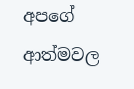අපගේ ආත්මවල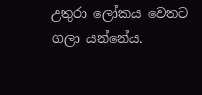උතුරා ලෝකය වෙතට ගලා යන්නේය.